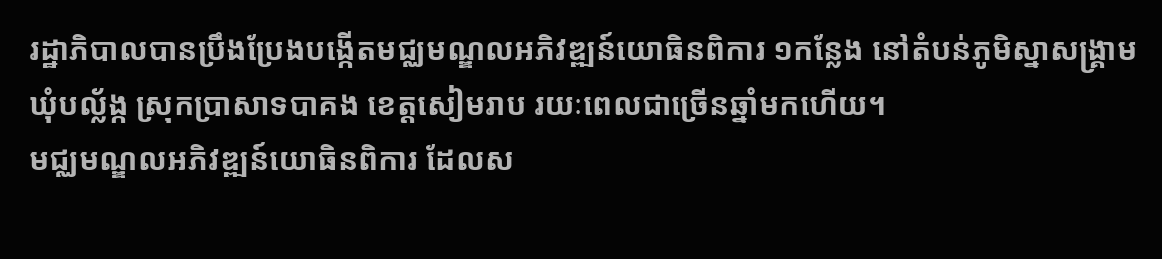រដ្ឋាភិបាលបានប្រឹងប្រែងបង្កើតមជ្ឈមណ្ឌលអភិវឌ្ឍន៍យោធិនពិការ ១កន្លែង នៅតំបន់ភូមិស្នាសង្គ្រាម ឃុំបល្ល័ង្ក ស្រុកប្រាសាទបាគង ខេត្តសៀមរាប រយៈពេលជាច្រើនឆ្នាំមកហើយ។
មជ្ឈមណ្ឌលអភិវឌ្ឍន៍យោធិនពិការ ដែលស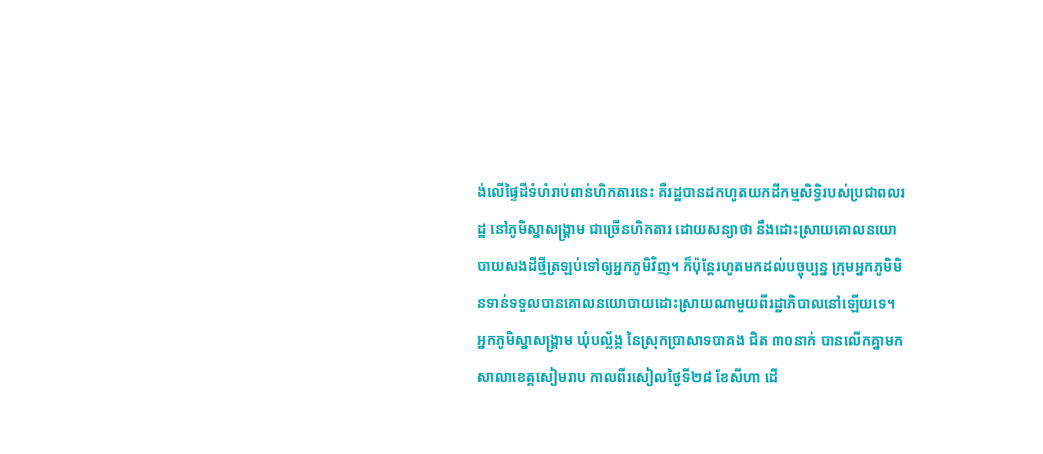ង់លើផ្ទៃដីទំហំរាប់ពាន់ហិកតារនេះ គឺរដ្ឋបានដកហូតយកដីកម្មសិទ្ធិរបស់ប្រជាពលរដ្ឋ នៅភូមិស្នាសង្គ្រាម ជាច្រើនហិកតារ ដោយសន្យាថា នឹងដោះស្រាយគោលនយោបាយសងដីថ្មីត្រឡប់ទៅឲ្យអ្នកភូមិវិញ។ ក៏ប៉ុន្តែរហូតមកដល់បច្ចុប្បន្ន ក្រុមអ្នកភូមិមិនទាន់ទទួលបានគោលនយោបាយដោះស្រាយណាមួយពីរដ្ឋាភិបាលនៅឡើយទេ។
អ្នកភូមិស្នាសង្គ្រាម ឃុំបល្ល័ង្ក នៃស្រុកប្រាសាទបាគង ជិត ៣០នាក់ បានលើកគ្នាមកសាលាខេត្តសៀមរាប កាលពីរសៀលថ្ងៃទី២៨ ខែសីហា ដើ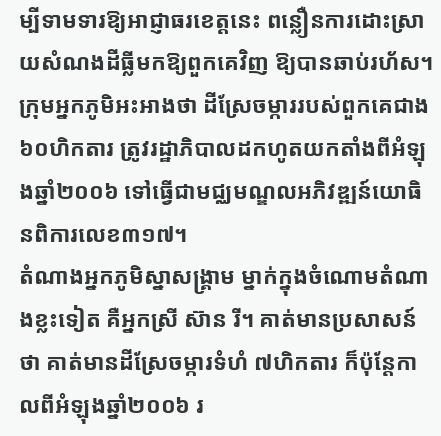ម្បីទាមទារឱ្យអាជ្ញាធរខេត្តនេះ ពន្លឿនការដោះស្រាយសំណងដីធ្លីមកឱ្យពួកគេវិញ ឱ្យបានឆាប់រហ័ស។
ក្រុមអ្នកភូមិអះអាងថា ដីស្រែចម្ការរបស់ពួកគេជាង ៦០ហិកតារ ត្រូវរដ្ឋាភិបាលដកហូតយកតាំងពីអំឡុងឆ្នាំ២០០៦ ទៅធ្វើជាមជ្ឈមណ្ឌលអភិវឌ្ឍន៍យោធិនពិការលេខ៣១៧។
តំណាងអ្នកភូមិស្នាសង្គ្រាម ម្នាក់ក្នុងចំណោមតំណាងខ្លះទៀត គឺអ្នកស្រី ស៊ាន រី។ គាត់មានប្រសាសន៍ថា គាត់មានដីស្រែចម្ការទំហំ ៧ហិកតារ ក៏ប៉ុន្តែកាលពីអំឡុងឆ្នាំ២០០៦ រ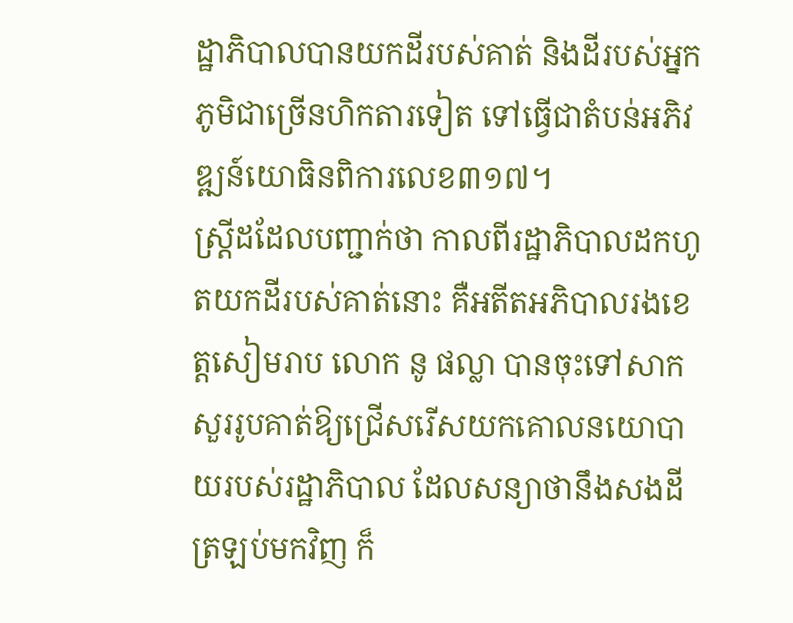ដ្ឋាភិបាលបានយកដីរបស់គាត់ និងដីរបស់អ្នកភូមិជាច្រើនហិកតារទៀត ទៅធ្វើជាតំបន់អភិវឌ្ឍន៍យោធិនពិការលេខ៣១៧។
ស្ត្រីដដែលបញ្ជាក់ថា កាលពីរដ្ឋាភិបាលដកហូតយកដីរបស់គាត់នោះ គឺអតីតអភិបាលរងខេត្តសៀមរាប លោក នូ ផល្លា បានចុះទៅសាកសួររូបគាត់ឱ្យជ្រើសរើសយកគោលនយោបាយរបស់រដ្ឋាភិបាល ដែលសន្យាថានឹងសងដីត្រឡប់មកវិញ ក៏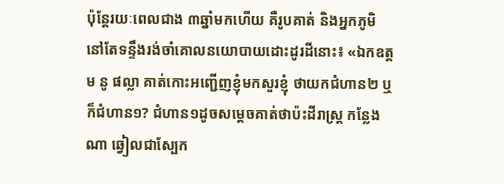ប៉ុន្តែរយៈពេលជាង ៣ឆ្នាំមកហើយ គឺរូបគាត់ និងអ្នកភូមិ នៅតែទន្ទឹងរង់ចាំគោលនយោបាយដោះដូរដីនោះ៖ «ឯកឧត្តម នូ ផល្លា គាត់កោះអញ្ជើញខ្ញុំមកសួរខ្ញុំ ថាយកជំហាន២ ឬក៏ជំហាន១? ជំហាន១ដូចសម្ដេចគាត់ថាប៉ះដីរាស្ត្រ កន្លែងណា ឆ្វៀលជាស្បែក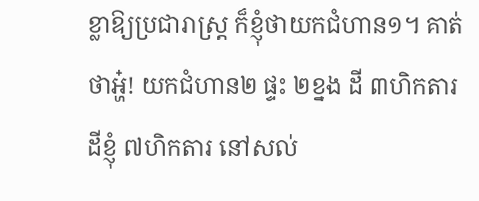ខ្លាឱ្យប្រជារាស្ត្រ ក៏ខ្ញុំថាយកជំហាន១។ គាត់ថាអ្ហ៎! យកជំហាន២ ផ្ទះ ២ខ្នង ដី ៣ហិកតារ ដីខ្ញុំ ៧ហិកតារ នៅសល់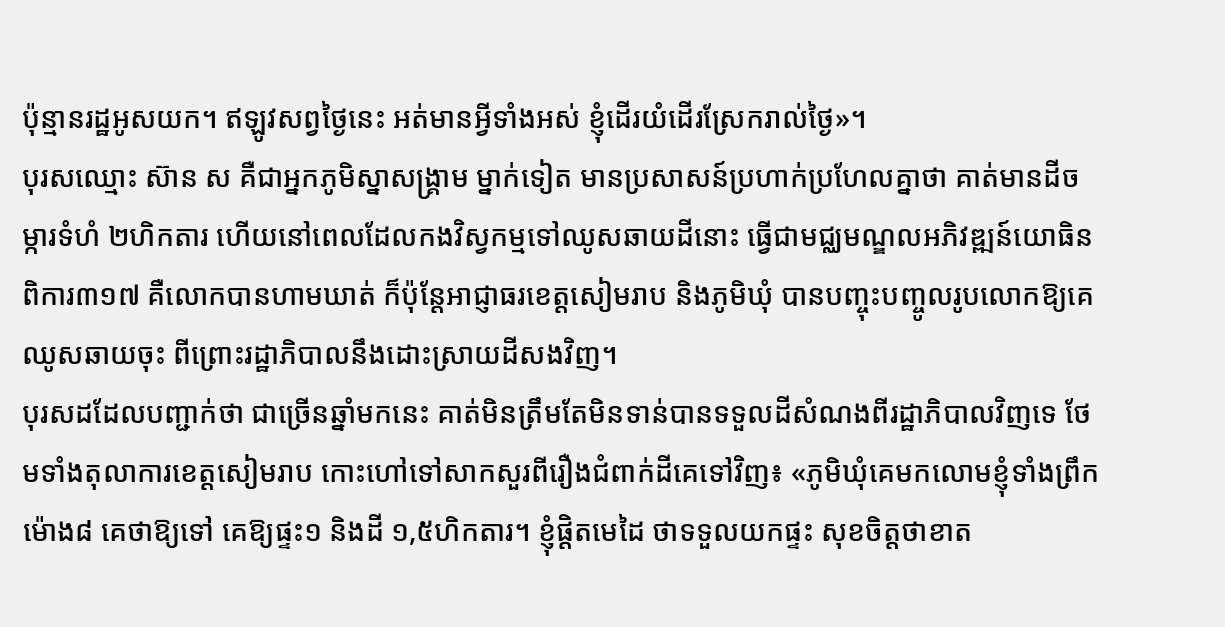ប៉ុន្មានរដ្ឋអូសយក។ ឥឡូវសព្វថ្ងៃនេះ អត់មានអ្វីទាំងអស់ ខ្ញុំដើរយំដើរស្រែករាល់ថ្ងៃ»។
បុរសឈ្មោះ ស៊ាន ស គឺជាអ្នកភូមិស្នាសង្គ្រាម ម្នាក់ទៀត មានប្រសាសន៍ប្រហាក់ប្រហែលគ្នាថា គាត់មានដីចម្ការទំហំ ២ហិកតារ ហើយនៅពេលដែលកងវិស្វកម្មទៅឈូសឆាយដីនោះ ធ្វើជាមជ្ឈមណ្ឌលអភិវឌ្ឍន៍យោធិនពិការ៣១៧ គឺលោកបានហាមឃាត់ ក៏ប៉ុន្តែអាជ្ញាធរខេត្តសៀមរាប និងភូមិឃុំ បានបញ្ចុះបញ្ចូលរូបលោកឱ្យគេឈូសឆាយចុះ ពីព្រោះរដ្ឋាភិបាលនឹងដោះស្រាយដីសងវិញ។
បុរសដដែលបញ្ជាក់ថា ជាច្រើនឆ្នាំមកនេះ គាត់មិនត្រឹមតែមិនទាន់បានទទួលដីសំណងពីរដ្ឋាភិបាលវិញទេ ថែមទាំងតុលាការខេត្តសៀមរាប កោះហៅទៅសាកសួរពីរឿងជំពាក់ដីគេទៅវិញ៖ «ភូមិឃុំគេមកលោមខ្ញុំទាំងព្រឹកម៉ោង៨ គេថាឱ្យទៅ គេឱ្យផ្ទះ១ និងដី ១,៥ហិកតារ។ ខ្ញុំផ្ដិតមេដៃ ថាទទួលយកផ្ទះ សុខចិត្តថាខាត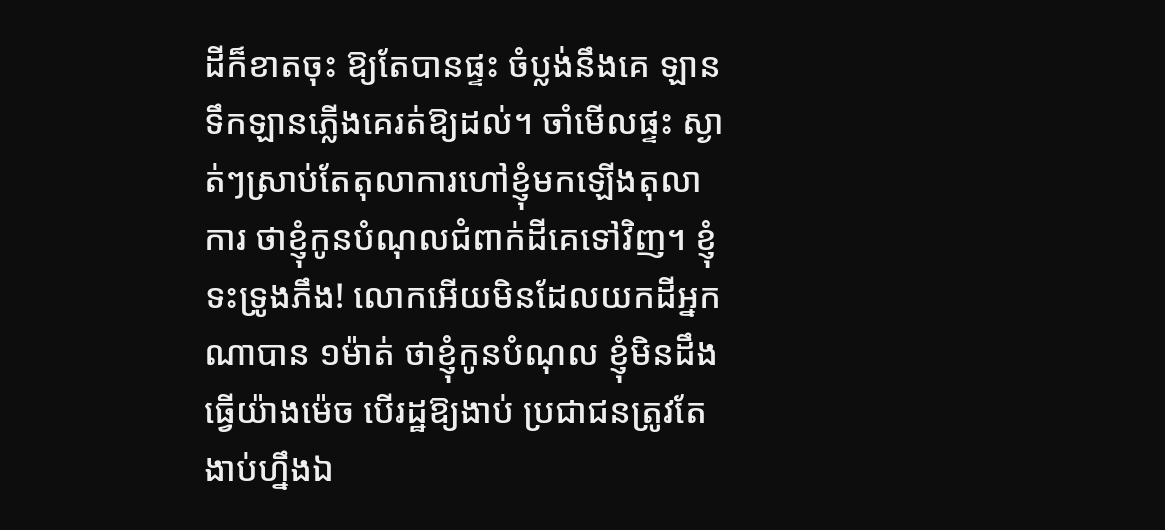ដីក៏ខាតចុះ ឱ្យតែបានផ្ទះ ចំប្លង់នឹងគេ ឡានទឹកឡានភ្លើងគេរត់ឱ្យដល់។ ចាំមើលផ្ទះ ស្ងាត់ៗស្រាប់តែតុលាការហៅខ្ញុំមកឡើងតុលាការ ថាខ្ញុំកូនបំណុលជំពាក់ដីគេទៅវិញ។ ខ្ញុំទះទ្រូងភឹង! លោកអើយមិនដែលយកដីអ្នកណាបាន ១ម៉ាត់ ថាខ្ញុំកូនបំណុល ខ្ញុំមិនដឹងធ្វើយ៉ាងម៉េច បើរដ្ឋឱ្យងាប់ ប្រជាជនត្រូវតែងាប់ហ្នឹងឯ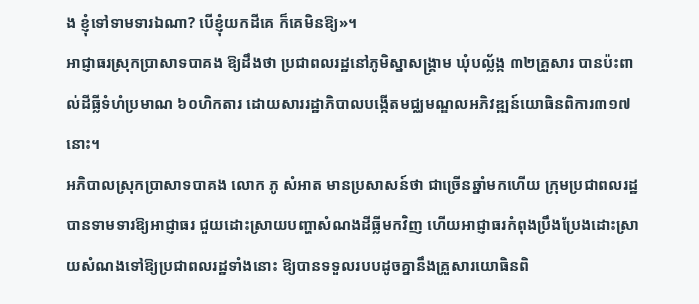ង ខ្ញុំទៅទាមទារឯណា? បើខ្ញុំយកដីគេ ក៏គេមិនឱ្យ»។
អាជ្ញាធរស្រុកប្រាសាទបាគង ឱ្យដឹងថា ប្រជាពលរដ្ឋនៅភូមិស្នាសង្គ្រាម ឃុំបល្ល័ង្ក ៣២គ្រួសារ បានប៉ះពាល់ដីធ្លីទំហំប្រមាណ ៦០ហិកតារ ដោយសាររដ្ឋាភិបាលបង្កើតមជ្ឈមណ្ឌលអភិវឌ្ឍន៍យោធិនពិការ៣១៧ នោះ។
អភិបាលស្រុកប្រាសាទបាគង លោក ភូ សំអាត មានប្រសាសន៍ថា ជាច្រើនឆ្នាំមកហើយ ក្រុមប្រជាពលរដ្ឋបានទាមទារឱ្យអាជ្ញាធរ ជួយដោះស្រាយបញ្ហាសំណងដីធ្លីមកវិញ ហើយអាជ្ញាធរកំពុងប្រឹងប្រែងដោះស្រាយសំណងទៅឱ្យប្រជាពលរដ្ឋទាំងនោះ ឱ្យបានទទួលរបបដូចគ្នានឹងគ្រួសារយោធិនពិ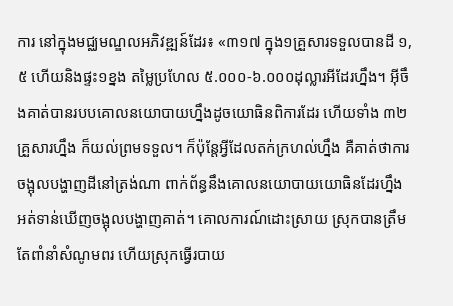ការ នៅក្នុងមជ្ឈមណ្ឌលអភិវឌ្ឍន៍ដែរ៖ «៣១៧ ក្នុង១គ្រួសារទទួលបានដី ១,៥ ហើយនិងផ្ទះ១ខ្នង តម្លៃប្រហែល ៥.០០០-៦.០០០ដុល្លារអីដែរហ្នឹង។ អ៊ីចឹងគាត់បានរបបគោលនយោបាយហ្នឹងដូចយោធិនពិការដែរ ហើយទាំង ៣២គ្រួសារហ្នឹង ក៏យល់ព្រមទទួល។ ក៏ប៉ុន្តែអ្វីដែលតក់ក្រហល់ហ្នឹង គឺគាត់ថាការចង្អុលបង្ហាញដីនៅត្រង់ណា ពាក់ព័ន្ធនឹងគោលនយោបាយយោធិនដែរហ្នឹង អត់ទាន់ឃើញចង្អុលបង្ហាញគាត់។ គោលការណ៍ដោះស្រាយ ស្រុកបានត្រឹមតែពាំនាំសំណូមពរ ហើយស្រុកធ្វើរបាយ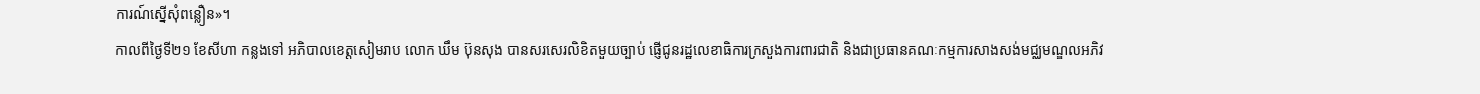ការណ៍ស្នើសុំពន្លឿន»។
កាលពីថ្ងៃទី២១ ខែសីហា កន្លងទៅ អភិបាលខេត្តសៀមរាប លោក ឃឹម ប៊ុនសុង បានសរសេរលិខិតមួយច្បាប់ ផ្ញើជូនរដ្ឋលេខាធិការក្រសួងការពារជាតិ និងជាប្រធានគណៈកម្មការសាងសង់មជ្ឈមណ្ឌលអភិវ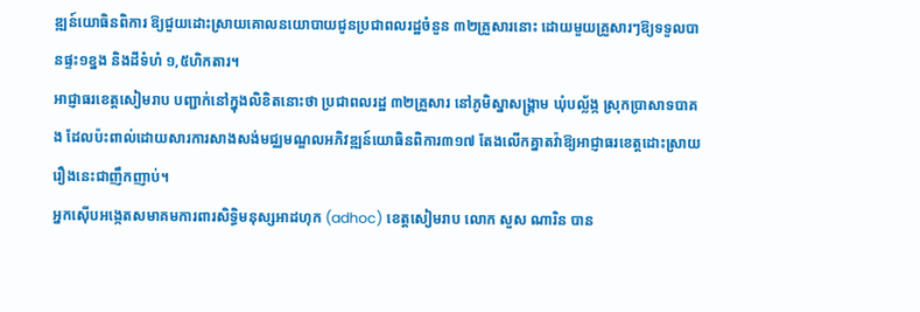ឌ្ឍន៍យោធិនពិការ ឱ្យជួយដោះស្រាយគោលនយោបាយជូនប្រជាពលរដ្ឋចំនួន ៣២គ្រួសារនោះ ដោយមួយគ្រួសារៗឱ្យទទួលបានផ្ទះ១ខ្នង និងដីទំហំ ១,៥ហិកតារ។
អាជ្ញាធរខេត្តសៀមរាប បញ្ជាក់នៅក្នុងលិខិតនោះថា ប្រជាពលរដ្ឋ ៣២គ្រួសារ នៅភូមិស្នាសង្គ្រាម ឃុំបល្ល័ង្ក ស្រុកប្រាសាទបាគង ដែលប៉ះពាល់ដោយសារការសាងសង់មជ្ឈមណ្ឌលអភិវឌ្ឍន៍យោធិនពិការ៣១៧ តែងលើកគ្នាតវ៉ាឱ្យអាជ្ញាធរខេត្តដោះស្រាយរឿងនេះជាញឹកញាប់។
អ្នកស៊ើបអង្កេតសមាគមការពារសិទ្ធិមនុស្សអាដហុក (adhoc) ខេត្តសៀមរាប លោក សួស ណារិន បាន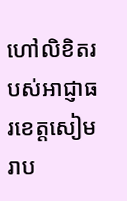ហៅលិខិតរបស់អាជ្ញាធរខេត្តសៀមរាប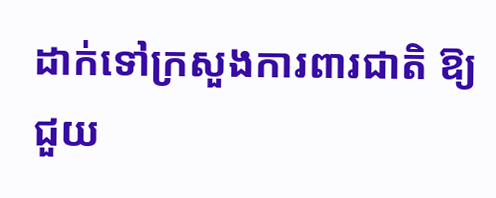ដាក់ទៅក្រសួងការពារជាតិ ឱ្យជួយ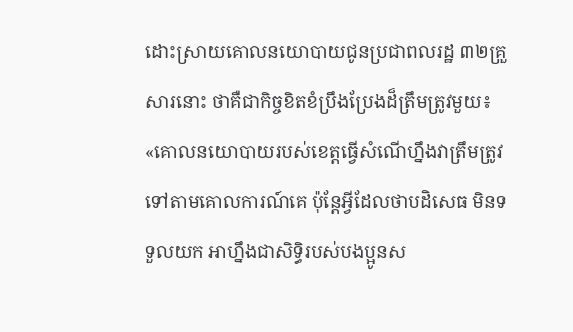ដោះស្រាយគោលនយោបាយជូនប្រជាពលរដ្ឋ ៣២គ្រួសារនោះ ថាគឺជាកិច្ចខិតខំប្រឹងប្រែងដ៏ត្រឹមត្រូវមួយ៖ «គោលនយោបាយរបស់ខេត្តធ្វើសំណើហ្នឹងវាត្រឹមត្រូវទៅតាមគោលការណ៍គេ ប៉ុន្តែអ្វីដែលថាបដិសេធ មិនទទួលយក អាហ្នឹងជាសិទ្ធិរបស់បងប្អូនស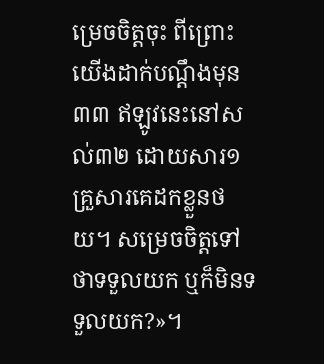ម្រេចចិត្តចុះ ពីព្រោះយើងដាក់បណ្ដឹងមុន៣៣ ឥឡូវនេះនៅសល់៣២ ដោយសារ១គ្រួសារគេដកខ្លួនថយ។ សម្រេចចិត្តទៅថាទទួលយក ឬក៏មិនទទួលយក?»។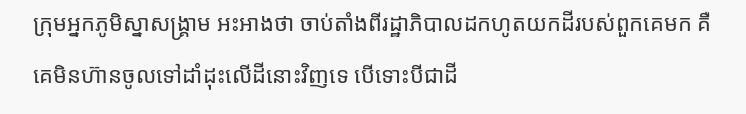ក្រុមអ្នកភូមិស្នាសង្គ្រាម អះអាងថា ចាប់តាំងពីរដ្ឋាភិបាលដកហូតយកដីរបស់ពួកគេមក គឺគេមិនហ៊ានចូលទៅដាំដុះលើដីនោះវិញទេ បើទោះបីជាដី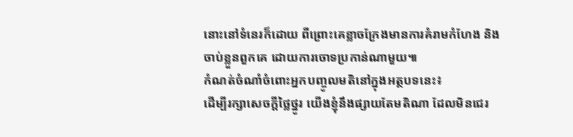នោះនៅទំនេរក៏ដោយ ពីព្រោះគេខ្លាចក្រែងមានការគំរាមកំហែង និងចាប់ខ្លួនពួកគេ ដោយការចោទប្រកាន់ណាមួយ៕
កំណត់ចំណាំចំពោះអ្នកបញ្ចូលមតិនៅក្នុងអត្ថបទនេះ៖
ដើម្បីរក្សាសេចក្ដីថ្លៃថ្នូរ យើងខ្ញុំនឹងផ្សាយតែមតិណា ដែលមិនជេរ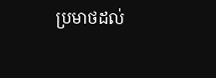ប្រមាថដល់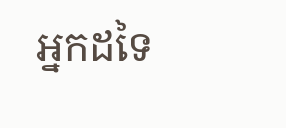អ្នកដទៃ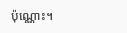ប៉ុណ្ណោះ។